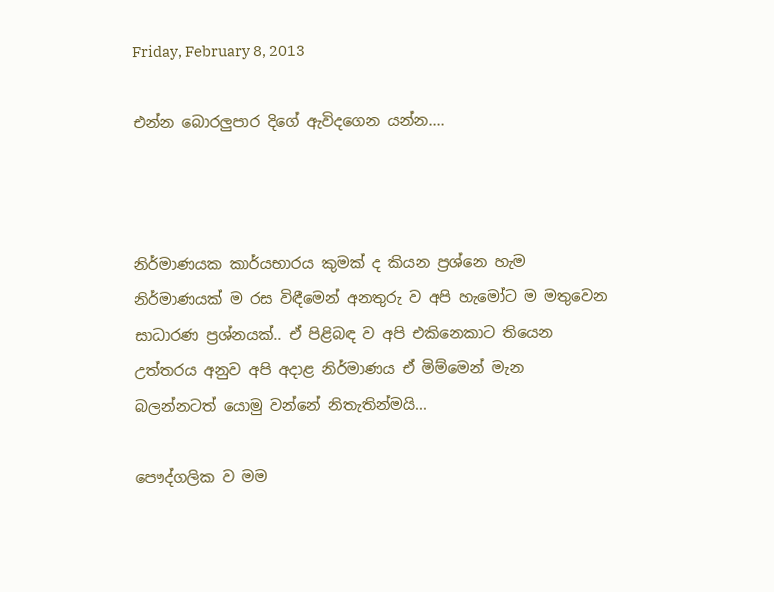Friday, February 8, 2013

එන්න බොරලුපාර දිගේ ඇවිදගෙන යන්න....



නිර්මාණයක කාර්යභාරය කුමක් ද කියන ප්‍රශ්නෙ හැම නිර්මාණයක් ම රස විඳීමෙන් අනතුරු ව අපි හැමෝට ම මතුවෙන සාධාරණ ප්‍රශ්නයක්.. ඒ පිළිබඳ ව අපි එකිනෙකාට තියෙන උත්තරය අනුව අපි අදාළ නිර්මාණය ඒ මිම්මෙන් මැන බලන්නටත් යොමු වන්නේ නිතැතින්මයි...

පෞද්ගලික ව මම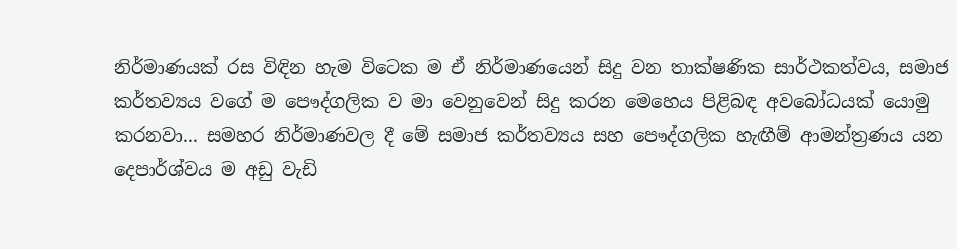නිර්මාණයක් රස විඳින හැම විටෙක ම ඒ නිර්මාණයෙන් සිදු වන තාක්ෂණික සාර්ථකත්වය, සමාජ කර්තව්‍යය වගේ ම පෞද්ගලික ව මා වෙනුවෙන් සිදු කරන මෙහෙය පිළිබඳ අවබෝධයක් යොමු කරනවා... සමහර නිර්මාණවල දී මේ සමාජ කර්තව්‍යය සහ පෞද්ගලික හැඟීම් ආමන්ත්‍රණය යන දෙපාර්ශ්වය ම අඩු වැඩි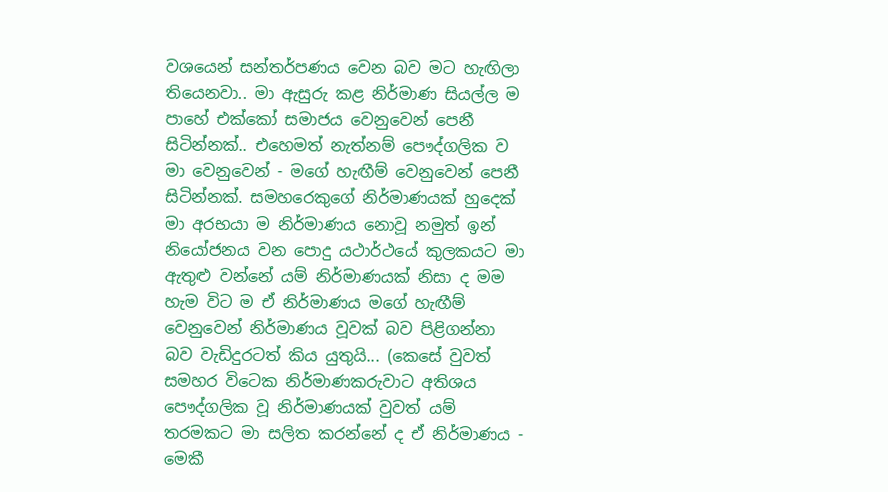වශයෙන් සන්තර්පණය වෙන බව මට හැඟිලා තියෙනවා.. මා ඇසුරු කළ නිර්මාණ සියල්ල ම පාහේ එක්කෝ සමාජය වෙනුවෙන් පෙනී සිටින්නක්.. එහෙමත් නැත්නම් පෞද්ගලික ව මා වෙනුවෙන් - මගේ හැඟීම් වෙනුවෙන් පෙනී සිටින්නක්. සමහරෙකුගේ නිර්මාණයක් හුදෙක් මා අරභයා ම නිර්මාණය නොවූ නමුත් ඉන් නියෝජනය වන පොදු යථාර්ථයේ කුලකයට මා ඇතුළු වන්නේ යම් නිර්මාණයක් නිසා ද මම හැම විට ම ඒ නිර්මාණය මගේ හැඟීම් වෙනුවෙන් නිර්මාණය වූවක් බව පිළිගන්නා බව වැඩිදුරටත් කිය යුතුයි... (කෙසේ වුවත් සමහර විටෙක නිර්මාණකරුවාට අතිශය පෞද්ගලික වූ නිර්මාණයක් වුවත් යම් තරමකට මා සලිත කරන්නේ ද ඒ නිර්මාණය - මෙකී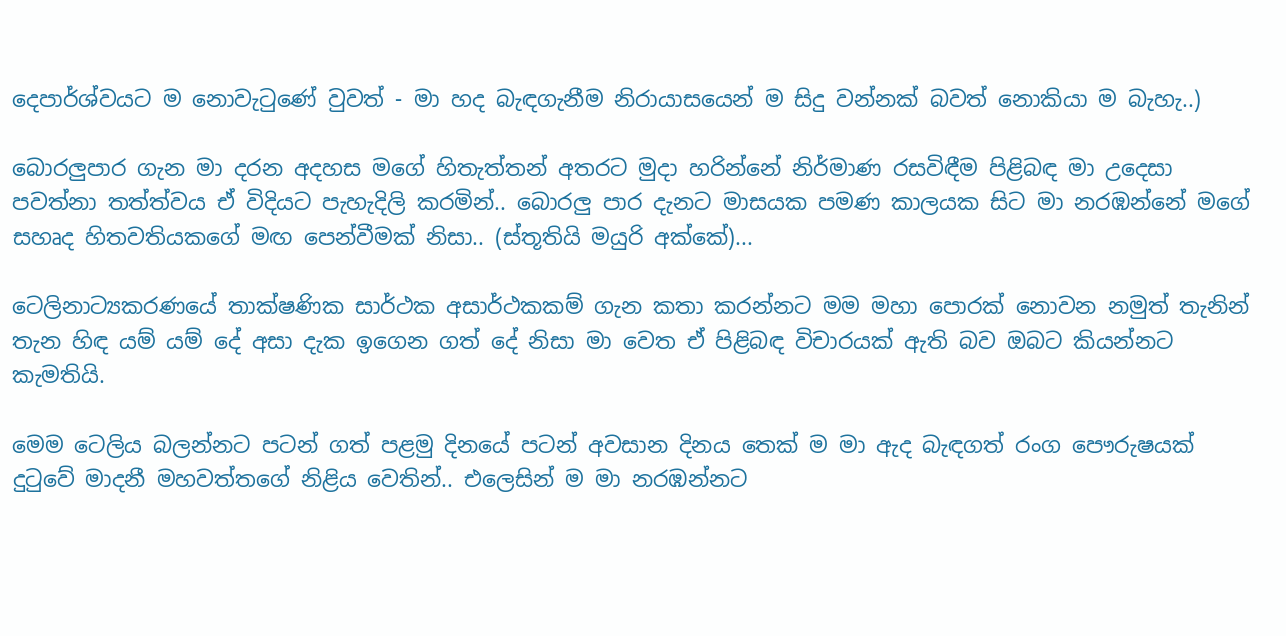දෙපාර්ශ්වයට ම නොවැටුණේ වුවත් - මා හද බැඳගැනීම නිරායාසයෙන් ම සිදු වන්නක් බවත් නොකියා ම බැහැ..)

බොරලුපාර ගැන මා දරන අදහස මගේ හිතැත්තන් අතරට මුදා හරින්නේ නිර්මාණ රසවිඳීම පිළිබඳ මා උදෙසා පවත්නා තත්ත්වය ඒ විදියට පැහැදිලි කරමින්.. බොරලු පාර දැනට මාසයක පමණ කාලයක සිට මා නරඹන්නේ මගේ සහෘද හිතවතියකගේ මඟ පෙන්වීමක් නිසා.. (ස්තූතියි මයුරි අක්කේ)...

ටෙලිනාට්‍යකරණයේ තාක්ෂණික සාර්ථක අසාර්ථකකම් ගැන කතා කරන්නට මම මහා පොරක් නොවන නමුත් තැනින් තැන හිඳ යම් යම් දේ අසා දැක ඉගෙන ගත් දේ නිසා මා වෙත ඒ පිළිබඳ විචාරයක් ඇති බව ඔබට කියන්නට කැමතියි.

මෙම ටෙලිය බලන්නට පටන් ගත් පළමු දිනයේ පටන් අවසාන දිනය තෙක් ම මා ඇද බැඳගත් රංග පෞරුෂයක් දුටුවේ මාදනී මහවත්තගේ නිළිය වෙතින්.. එලෙසින් ම මා නරඹන්නට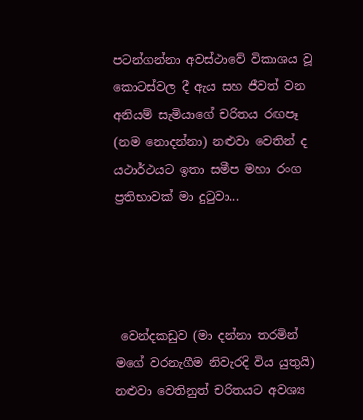පටන්ගන්නා අවස්ථාවේ විකාශය වූ කොටස්වල දී ඇය සහ ජීවත් වන අනියම් සැමියාගේ චරිතය රඟපෑ (නම නොදන්නා) නළුවා වෙතින් ද යථාර්ථයට ඉතා සමීප මහා රංග ප්‍රතිභාවක් මා දුටුවා...




 වෙන්දකඩුව (මා දන්නා තරමින් මගේ වරනැගීම නිවැරදි විය යුතුයි) නළුවා වෙතිනුත් චරිතයට අවශ්‍ය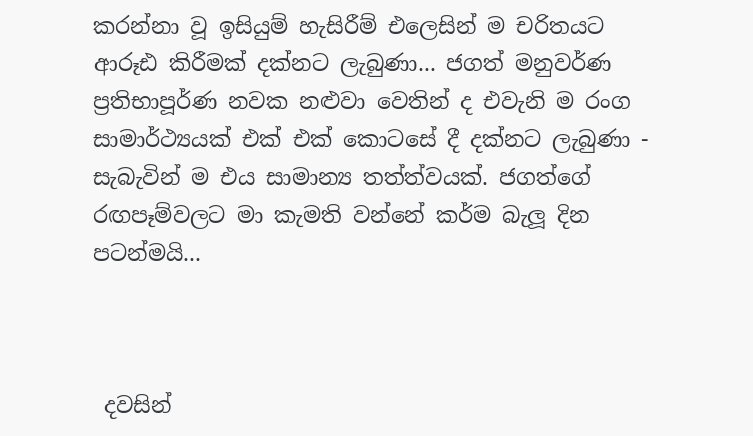කරන්නා වූ ඉසියුම් හැසිරීම් එලෙසින් ම චරිතයට ආරූඪ කිරීමක් දක්නට ලැබුණා... ජගත් මනුවර්ණ ප්‍රතිභාපූර්ණ නවක නළුවා වෙතින් ද එවැනි ම රංග සාමාර්ථ්‍යයක් එක් එක් කොටසේ දී දක්නට ලැබුණා - සැබැවින් ම එය සාමාන්‍ය තත්ත්වයක්. ජගත්ගේ රඟපෑම්වලට මා කැමති වන්නේ කර්ම බැලූ දින පටන්මයි...



 දවසින්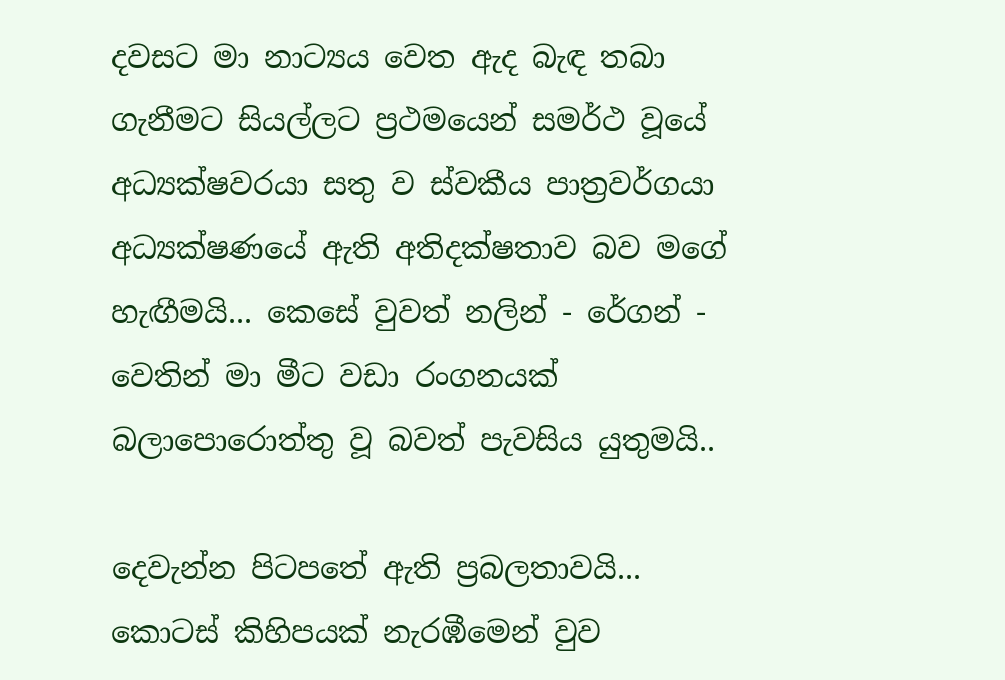දවසට මා නාට්‍යය වෙත ඇද බැඳ තබා ගැනීමට සියල්ලට ප්‍රථමයෙන් සමර්ථ වූයේ අධ්‍යක්ෂවරයා සතු ව ස්වකීය පාත්‍රවර්ගයා අධ්‍යක්ෂණයේ ඇති අතිදක්ෂතාව බව මගේ හැඟීමයි... කෙසේ වුවත් නලින් - රේගන් - වෙතින් මා මීට වඩා රංගනයක් බලාපොරොත්තු වූ බවත් පැවසිය යුතුමයි..

දෙවැන්න පිටපතේ ඇති ප්‍රබලතාවයි... කොටස් කිහිපයක් නැරඹීමෙන් වුව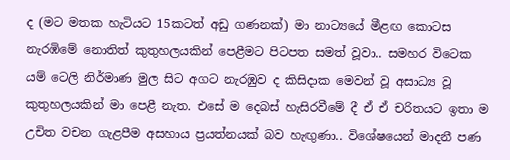ද (මට මතක හැටියට 15කටත් අඩු ගණනක්) මා නාට්‍යයේ මීළඟ කොටස නැරඹිමේ නොතිත් කුතුහලයකින් පෙළීමට පිටපත සමත් වූවා.. සමහර විටෙක යම් ටෙලි නිර්මාණ මුල සිට අගට නැරඹුව ද කිසිදාක මෙවන් වූ අසාධ්‍ය වූ කුතුහලයකින් මා පෙළී නැත. එසේ ම දෙබස් හැසිරවීමේ දී ඒ ඒ චරිතයට ඉතා ම උචිත වචන ගැළපීම අසහාය ප්‍රයත්නයක් බව හැඟුණා.. විශේෂයෙන් මාදනී පණ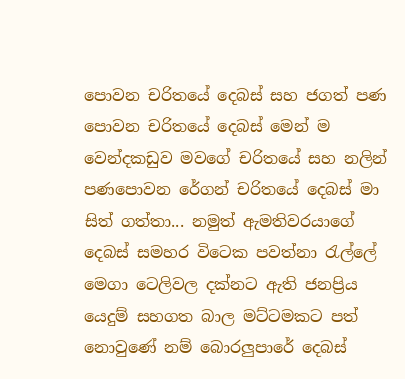පොවන චරිතයේ දෙබස් සහ ජගත් පණ පොවන චරිතයේ දෙබස් මෙන් ම වෙන්දකඩුව මවගේ චරිතයේ සහ නලින් පණපොවන රේගන් චරිතයේ දෙබස් මා සිත් ගත්තා... නමුත් ඇමතිවරයාගේ දෙබස් සමහර විටෙක පවත්නා රැල්ලේ මෙගා ටෙලිවල දක්නට ඇති ජනප්‍රිය යෙදුම් සහගත බාල මට්ටමකට පත් නොවුණේ නම් බොරලුපාරේ දෙබස්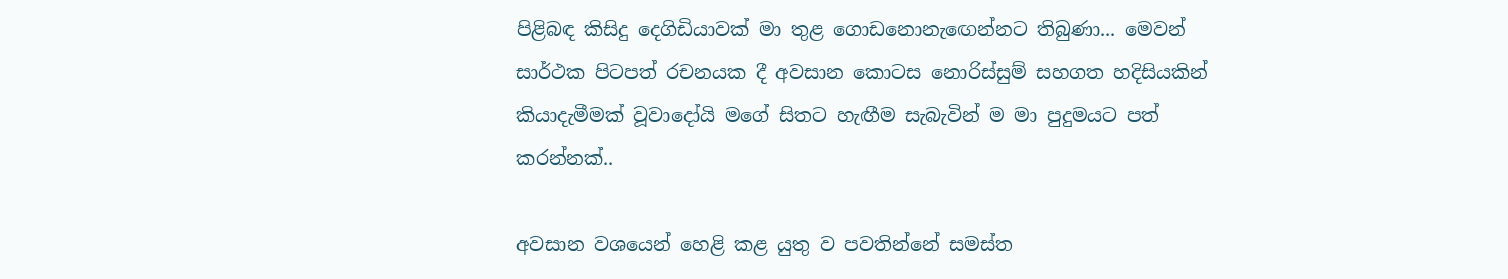පිළිබඳ කිසිදු දෙගිඩියාවක් මා තුළ ගොඩනොනැඟෙන්නට තිබුණා... මෙවන් සාර්ථක පිටපත් රචනයක දී අවසාන කොටස නොරිස්සුම් සහගත හදිසියකින් කියාදැමීමක් වූවාදෝයි මගේ සිතට හැඟීම සැබැවින් ම මා පුදුමයට පත් කරන්නක්..

අවසාන වශයෙන් හෙළි කළ යුතු ව පවතින්නේ සමස්ත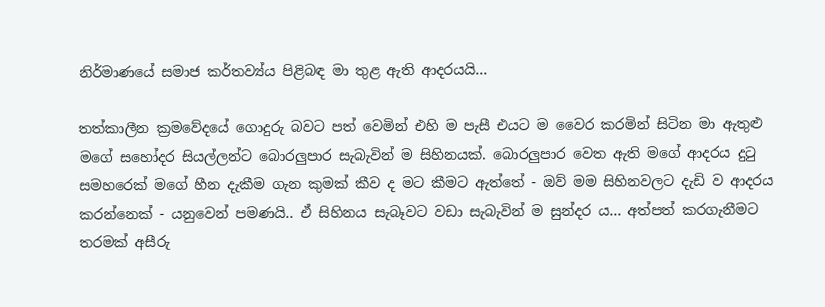නිර්මාණයේ සමාජ කර්තව්‍ය්ය පිළිබඳ මා තුළ ඇති ආදරයයි...

තත්කාලීන ක්‍රමවේදයේ ගොදුරු බවට පත් වෙමින් එහි ම පැසී එයට ම වෛර කරමින් සිටින මා ඇතුළු මගේ සහෝදර සියල්ලන්ට බොරලුපාර සැබැවින් ම සිහිනයක්. බොරලුපාර වෙත ඇති මගේ ආදරය දුටු සමහරෙක් මගේ හීන දැකීම ගැන කුමක් කීව ද මට කීමට ඇත්තේ - ඔව් මම සිහිනවලට දැඩි ව ආදරය කරන්නෙක් - යනුවෙන් පමණයි.. ඒ සිහිනය සැබෑවට වඩා සැබැවින් ම සුන්දර ය... අත්පත් කරගැනීමට තරමක් අසීරු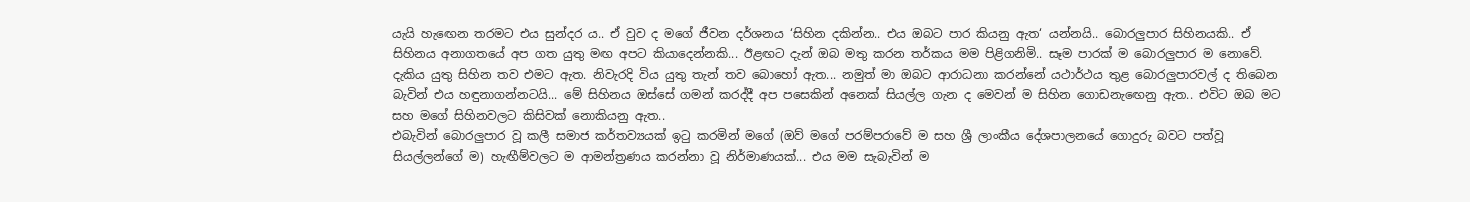යැයි හැඟෙන තරමට එය සුන්දර ය.. ඒ වුව ද මගේ ජීවන දර්ශනය ‘සිහින දකින්න.. එය ඔබට පාර කියනු ඇත‘ යන්නයි.. බොරලුපාර සිහිනයකි.. ඒ සිහිනය අනාගතයේ අප ගත යුතු මඟ අපට කියාදෙන්නකි... ඊළඟට දැන් ඔබ මතු කරන තර්කය මම පිළිගනිමි.. සෑම පාරක් ම බොරලුපාර ම නොවේ. දැකිය යුතු සිහින තව එමට ඇත. නිවැරදි විය යුතු තැන් තව බොහෝ ඇත... නමුත් මා ඔබට ආරාධනා කරන්නේ යථාර්ථය තුළ බොරලුපාරවල් ද තිබෙන බැවින් එය හඳුනාගන්නටයි... මේ සිහිනය ඔස්සේ ගමන් කරද්දී අප පසෙකින් අනෙක් සියල්ල ගැන ද මෙවන් ම සිහින ගොඩනැඟෙනු ඇත.. එවිට ඔබ මට සහ මගේ සිහිනවලට කිසිවක් නොකියනු ඇත..
එබැවින් බොරලුපාර වූ කලී සමාජ කර්තව්‍යයක් ඉටු කරමින් මගේ (ඔව් මගේ පරම්පරාවේ ම සහ ශ්‍රී ලාංකීය දේශපාලනයේ ගොදුරු බවට පත්වූ සියල්ලන්ගේ ම) හැඟීම්වලට ම ආමන්ත්‍රණය කරන්නා වූ නිර්මාණයක්... එය මම සැබැවින් ම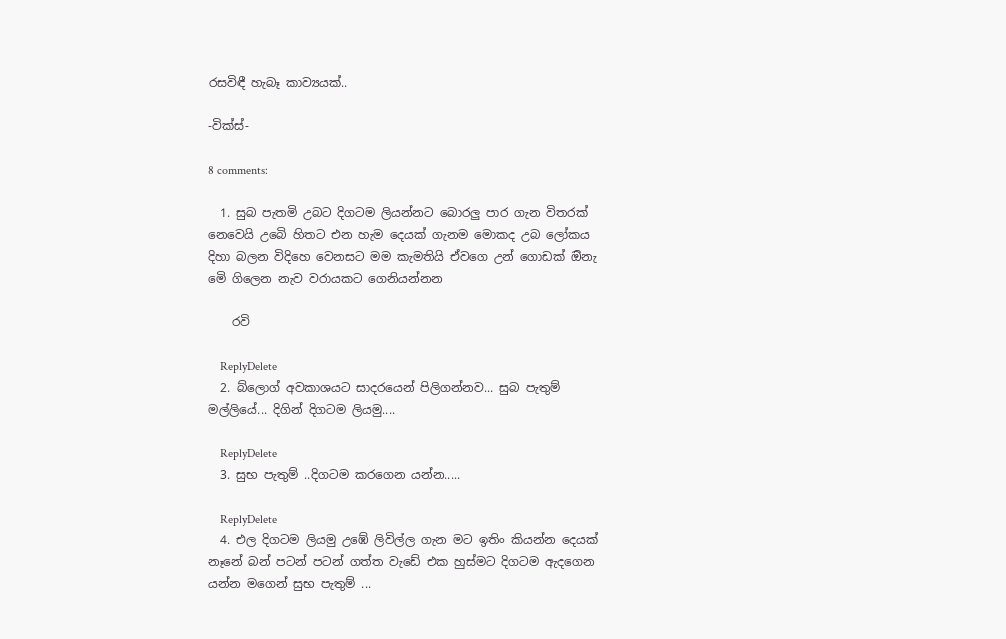රසවිඳී හැබෑ කාව්‍යයක්..

-වික්ස්-

8 comments:

  1. සුබ පැතමි උබට දිගටම ලියන්නට බොරලු පාර ගැන විතරක් නෙවෙයි උබෙි හිතට එන හැම දෙයක් ගැනම මොකද උබ ලෝකය දිහා බලන විදිහෙ වෙනසට මම කැමතියි ඒවගෙ උන් ගොඩක් ඔිනැ මෙි ගිලෙන නැව වරායකට ගෙනියන්නන

    රවි

    ReplyDelete
  2. බ්ලොග් අවකාශයට සාදරයෙන් පිලිගන්නව... සුබ පැතුම් මල්ලියේ... දිගින් දිගටම ලියමු....

    ReplyDelete
  3. සුභ පැතුම් ..දිගටම කරගෙන යන්න.....

    ReplyDelete
  4. එල දිගටම ලියමු උඹේ ලිවිල්ල ගැන මට ඉතිං කියන්න දෙයක් නෑනේ බන් පටන් පටන් ගත්ත වැඩේ එක හුස්මට දිගටම ඇදගෙන යන්න මගෙන් සුභ පැතුම් ...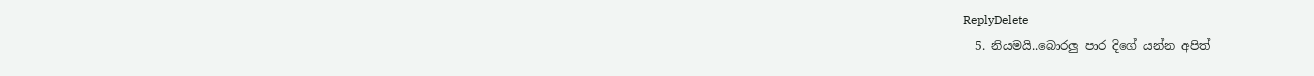ReplyDelete
  5. නියමයි..බොරලු පාර දිගේ යන්න අපිත්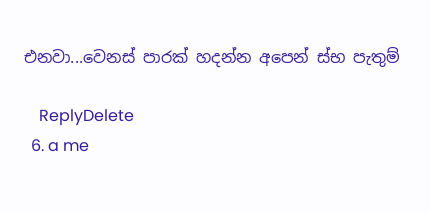එනවා...වෙනස් පාරක් හදන්න අපෙන් ස්භ පැතුම්

    ReplyDelete
  6. a me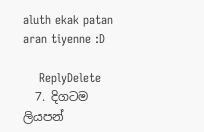aluth ekak patan aran tiyenne :D

    ReplyDelete
  7. දිගටම ලියපන්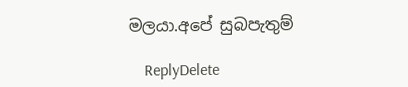මලයා.අපේ සුබපැතුම්

    ReplyDelete